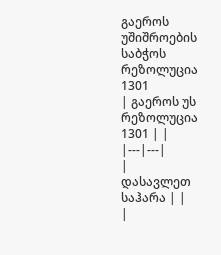გაეროს უშიშროების საბჭოს რეზოლუცია 1301
| გაეროს უს რეზოლუცია 1301 | |
|---|---|
|
დასავლეთ საჰარა | |
|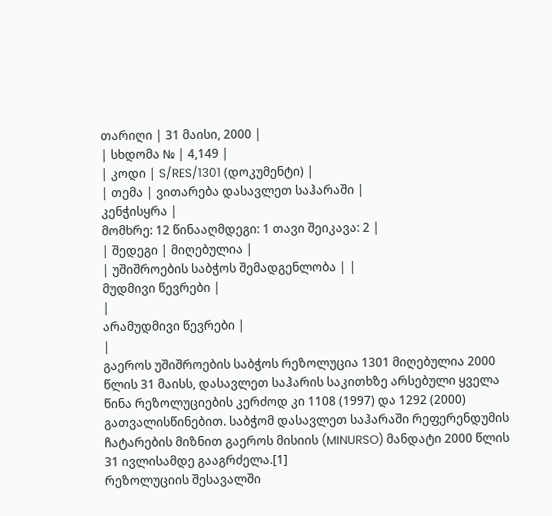თარიღი | 31 მაისი, 2000 |
| სხდომა № | 4,149 |
| კოდი | S/RES/1301 (დოკუმენტი) |
| თემა | ვითარება დასავლეთ საჰარაში |
კენჭისყრა |
მომხრე: 12 წინააღმდეგი: 1 თავი შეიკავა: 2 |
| შედეგი | მიღებულია |
| უშიშროების საბჭოს შემადგენლობა | |
მუდმივი წევრები |
|
არამუდმივი წევრები |
|
გაეროს უშიშროების საბჭოს რეზოლუცია 1301 მიღებულია 2000 წლის 31 მაისს, დასავლეთ საჰარის საკითხზე არსებული ყველა წინა რეზოლუციების კერძოდ კი 1108 (1997) და 1292 (2000) გათვალისწინებით. საბჭომ დასავლეთ საჰარაში რეფერენდუმის ჩატარების მიზნით გაეროს მისიის (MINURSO) მანდატი 2000 წლის 31 ივლისამდე გააგრძელა.[1]
რეზოლუციის შესავალში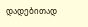დადებითად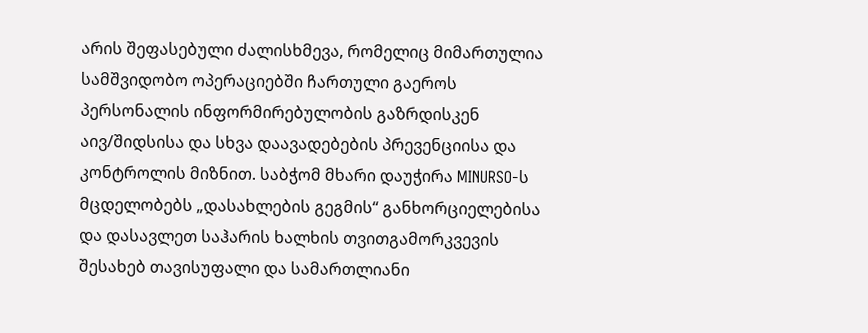არის შეფასებული ძალისხმევა, რომელიც მიმართულია სამშვიდობო ოპერაციებში ჩართული გაეროს პერსონალის ინფორმირებულობის გაზრდისკენ აივ/შიდსისა და სხვა დაავადებების პრევენციისა და კონტროლის მიზნით. საბჭომ მხარი დაუჭირა MINURSO-ს მცდელობებს „დასახლების გეგმის“ განხორციელებისა და დასავლეთ საჰარის ხალხის თვითგამორკვევის შესახებ თავისუფალი და სამართლიანი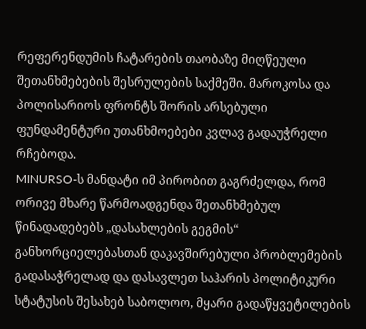რეფერენდუმის ჩატარების თაობაზე მიღწეული შეთანხმებების შესრულების საქმეში. მაროკოსა და პოლისარიოს ფრონტს შორის არსებული ფუნდამენტური უთანხმოებები კვლავ გადაუჭრელი რჩებოდა.
MINURSO-ს მანდატი იმ პირობით გაგრძელდა, რომ ორივე მხარე წარმოადგენდა შეთანხმებულ წინადადებებს „დასახლების გეგმის“ განხორციელებასთან დაკავშირებული პრობლემების გადასაჭრელად და დასავლეთ საჰარის პოლიტიკური სტატუსის შესახებ საბოლოო, მყარი გადაწყვეტილების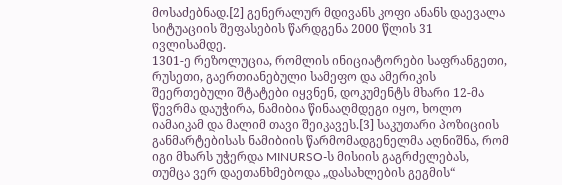მოსაძებნად.[2] გენერალურ მდივანს კოფი ანანს დაევალა სიტუაციის შეფასების წარდგენა 2000 წლის 31 ივლისამდე.
1301-ე რეზოლუცია, რომლის ინიციატორები საფრანგეთი, რუსეთი, გაერთიანებული სამეფო და ამერიკის შეერთებული შტატები იყვნენ, დოკუმენტს მხარი 12-მა წევრმა დაუჭირა, ნამიბია წინააღმდეგი იყო, ხოლო იამაიკამ და მალიმ თავი შეიკავეს.[3] საკუთარი პოზიციის განმარტებისას ნამიბიის წარმომადგენელმა აღნიშნა, რომ იგი მხარს უჭერდა MINURSO-ს მისიის გაგრძელებას, თუმცა ვერ დაეთანხმებოდა „დასახლების გეგმის“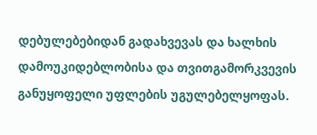დებულებებიდან გადახვევას და ხალხის დამოუკიდებლობისა და თვითგამორკვევის განუყოფელი უფლების უგულებელყოფას.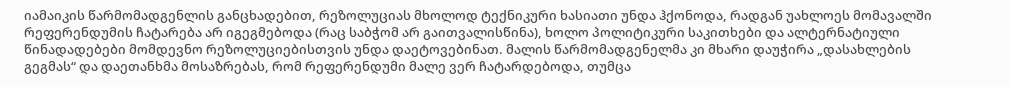იამაიკის წარმომადგენლის განცხადებით, რეზოლუციას მხოლოდ ტექნიკური ხასიათი უნდა ჰქონოდა, რადგან უახლოეს მომავალში რეფერენდუმის ჩატარება არ იგეგმებოდა (რაც საბჭომ არ გაითვალისწინა), ხოლო პოლიტიკური საკითხები და ალტერნატიული წინადადებები მომდევნო რეზოლუციებისთვის უნდა დაეტოვებინათ. მალის წარმომადგენელმა კი მხარი დაუჭირა „დასახლების გეგმას“ და დაეთანხმა მოსაზრებას, რომ რეფერენდუმი მალე ვერ ჩატარდებოდა, თუმცა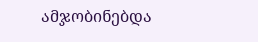ამჯობინებდა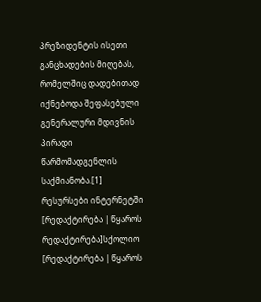პრეზიდენტის ისეთი განცხადების მიღებას, რომელშიც დადებითად იქნებოდა შეფასებული გენერალური მდივნის პირადი წარმომადგენლის საქმიანობა.[1]
რესურსები ინტერნეტში
[რედაქტირება | წყაროს რედაქტირება]სქოლიო
[რედაქტირება | წყაროს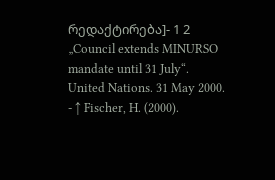რედაქტირება]- 1 2 „Council extends MINURSO mandate until 31 July“. United Nations. 31 May 2000.
- ↑ Fischer, H. (2000).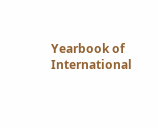Yearbook of International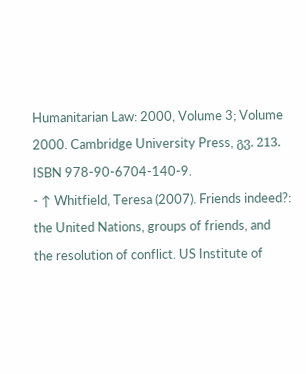Humanitarian Law: 2000, Volume 3; Volume 2000. Cambridge University Press, გვ. 213. ISBN 978-90-6704-140-9.
- ↑ Whitfield, Teresa (2007). Friends indeed?: the United Nations, groups of friends, and the resolution of conflict. US Institute of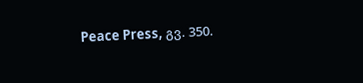Peace Press, გვ. 350.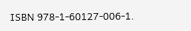ISBN 978-1-60127-006-1.